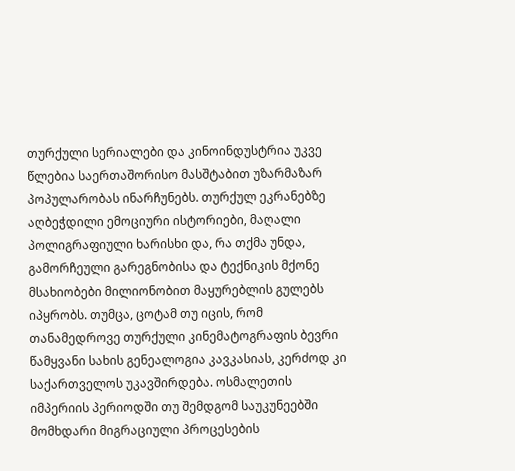თურქული სერიალები და კინოინდუსტრია უკვე წლებია საერთაშორისო მასშტაბით უზარმაზარ პოპულარობას ინარჩუნებს. თურქულ ეკრანებზე აღბეჭდილი ემოციური ისტორიები, მაღალი პოლიგრაფიული ხარისხი და, რა თქმა უნდა, გამორჩეული გარეგნობისა და ტექნიკის მქონე მსახიობები მილიონობით მაყურებლის გულებს იპყრობს. თუმცა, ცოტამ თუ იცის, რომ თანამედროვე თურქული კინემატოგრაფის ბევრი წამყვანი სახის გენეალოგია კავკასიას, კერძოდ კი საქართველოს უკავშირდება. ოსმალეთის იმპერიის პერიოდში თუ შემდგომ საუკუნეებში მომხდარი მიგრაციული პროცესების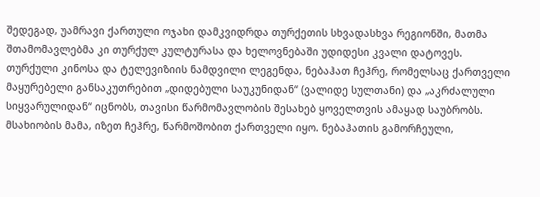შედეგად, უამრავი ქართული ოჯახი დამკვიდრდა თურქეთის სხვადასხვა რეგიონში, მათმა შთამომავლებმა კი თურქულ კულტურასა და ხელოვნებაში უდიდესი კვალი დატოვეს.
თურქული კინოსა და ტელევიზიის ნამდვილი ლეგენდა, ნებაჰათ ჩეჰრე, რომელსაც ქართველი მაყურებელი განსაკუთრებით „დიდებული საუკუნიდან“ (ვალიდე სულთანი) და „აკრძალული სიყვარულიდან“ იცნობს, თავისი წარმომავლობის შესახებ ყოველთვის ამაყად საუბრობს. მსახიობის მამა, იზეთ ჩეჰრე, წარმოშობით ქართველი იყო. ნებაჰათის გამორჩეული,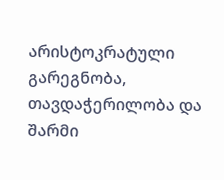არისტოკრატული გარეგნობა, თავდაჭერილობა და შარმი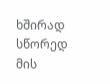ხშირად სწორედ მის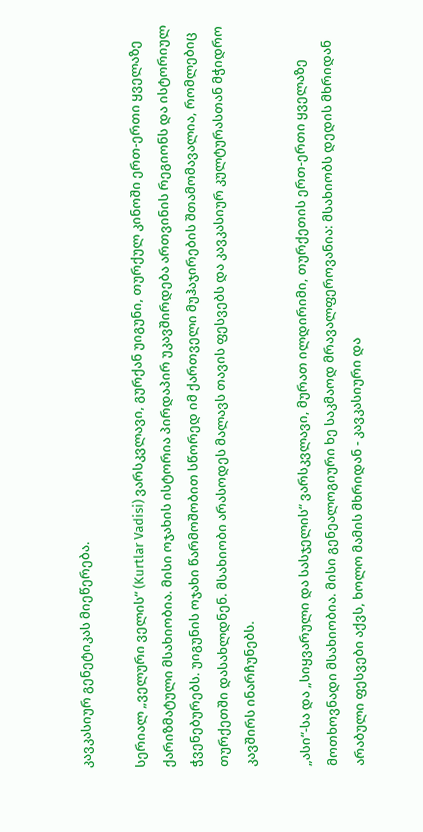კავკასიურ გენეტიკას მიეწერება.

სერიალ „ველური ველის“ (Kurtlar Vadisi) ვარსკვლავი, გურქან უიგუნი, თურქულ კინოში ერთ-ერთი ყველაზე ქარიზმატული მსახიობია. მისი ოჯახის ისტორია პირდაპირ უკავშირდება ართვინის რეგიონს და ისტორიულ ჭვენებურებს. უიგუნის ოჯახი წარმოშობით სწორედ იმ ქართველი მუჰაჯირების შთამომავალია, რომლებიც თურქეთში დასახლდნენ. მსახიობი არასოდეს მალავს თავის ფესვებს და კავკასიურ კულტურასთან მჭიდრო კავშირს ინარჩუნებს.

„ასი“-სა და „სიყვარული და სასჯელის“ ვარსკვლავი, მურათ ილდირიმი, თურქეთის ერთ-ერთი ყველაზე მოთხოვნადი მსახიობია. მისი გენეალოგიური ხე საკმაოდ მრავალფეროვანია: მსახიობს დედის მხრიდან არაბული ფესვები აქვს, ხოლო მამის მხრიდან - კავკასიური და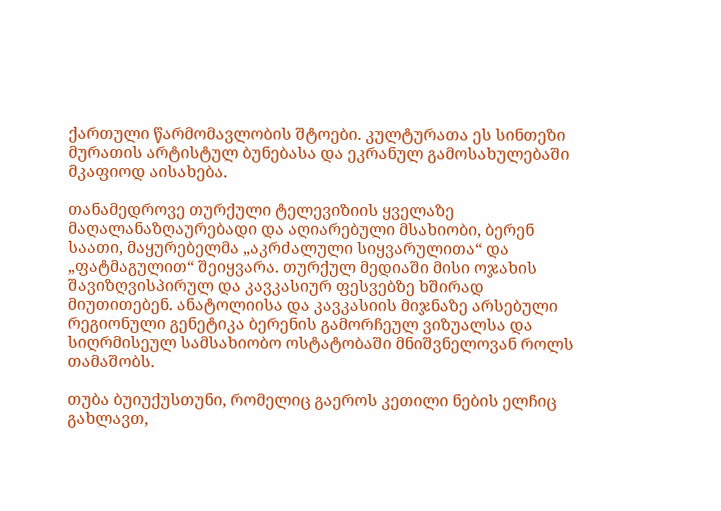ქართული წარმომავლობის შტოები. კულტურათა ეს სინთეზი მურათის არტისტულ ბუნებასა და ეკრანულ გამოსახულებაში მკაფიოდ აისახება.

თანამედროვე თურქული ტელევიზიის ყველაზე მაღალანაზღაურებადი და აღიარებული მსახიობი, ბერენ საათი, მაყურებელმა „აკრძალული სიყვარულითა“ და „ფატმაგულით“ შეიყვარა. თურქულ მედიაში მისი ოჯახის შავიზღვისპირულ და კავკასიურ ფესვებზე ხშირად მიუთითებენ. ანატოლიისა და კავკასიის მიჯნაზე არსებული რეგიონული გენეტიკა ბერენის გამორჩეულ ვიზუალსა და სიღრმისეულ სამსახიობო ოსტატობაში მნიშვნელოვან როლს თამაშობს.

თუბა ბუიუქუსთუნი, რომელიც გაეროს კეთილი ნების ელჩიც გახლავთ,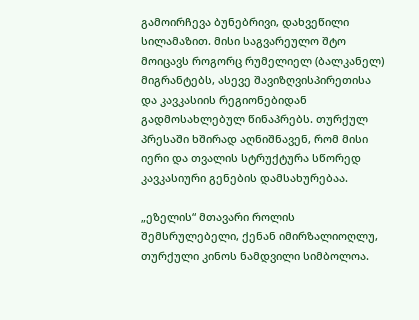გამოირჩევა ბუნებრივი, დახვეწილი სილამაზით. მისი საგვარეულო შტო მოიცავს როგორც რუმელიელ (ბალკანელ) მიგრანტებს, ასევე შავიზღვისპირეთისა და კავკასიის რეგიონებიდან გადმოსახლებულ წინაპრებს. თურქულ პრესაში ხშირად აღნიშნავენ, რომ მისი იერი და თვალის სტრუქტურა სწორედ კავკასიური გენების დამსახურებაა.

„ეზელის“ მთავარი როლის შემსრულებელი, ქენან იმირზალიოღლუ, თურქული კინოს ნამდვილი სიმბოლოა.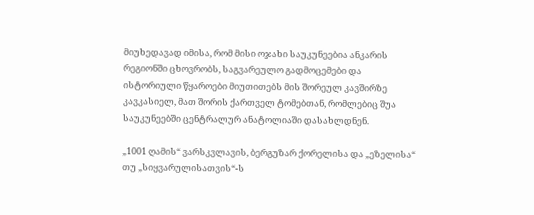მიუხედავად იმისა, რომ მისი ოჯახი საუკუნეებია ანკარის რეგიონში ცხოვრობს, საგვარეულო გადმოცემები და ისტორიული წყაროები მიუთითებს მის შორეულ კავშირზე კავკასიელ, მათ შორის ქართველ ტომებთან, რომლებიც შუა საუკუნეებში ცენტრალურ ანატოლიაში დასახლდნენ.

„1001 ღამის“ ვარსკვლავის, ბერგუზარ ქორელისა და „ეზელისა“ თუ „სიყვარულისათვის“-ს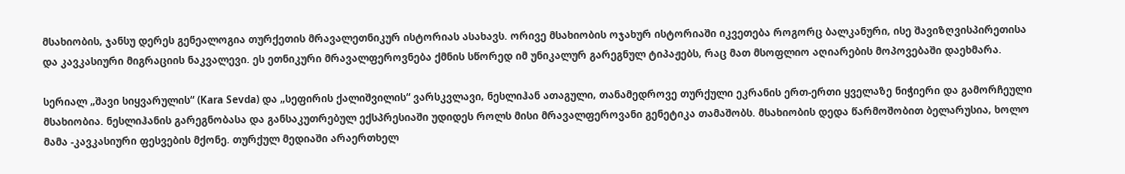მსახიობის, ჯანსუ დერეს გენეალოგია თურქეთის მრავალეთნიკურ ისტორიას ასახავს. ორივე მსახიობის ოჯახურ ისტორიაში იკვეთება როგორც ბალკანური, ისე შავიზღვისპირეთისა და კავკასიური მიგრაციის ნაკვალევი. ეს ეთნიკური მრავალფეროვნება ქმნის სწორედ იმ უნიკალურ გარეგნულ ტიპაჟებს, რაც მათ მსოფლიო აღიარების მოპოვებაში დაეხმარა.

სერიალ „შავი სიყვარულის“ (Kara Sevda) და „სეფირის ქალიშვილის“ ვარსკვლავი, ნესლიჰან ათაგული, თანამედროვე თურქული ეკრანის ერთ-ერთი ყველაზე ნიჭიერი და გამორჩეული მსახიობია. ნესლიჰანის გარეგნობასა და განსაკუთრებულ ექსპრესიაში უდიდეს როლს მისი მრავალფეროვანი გენეტიკა თამაშობს. მსახიობის დედა წარმოშობით ბელარუსია, ხოლო მამა -კავკასიური ფესვების მქონე. თურქულ მედიაში არაერთხელ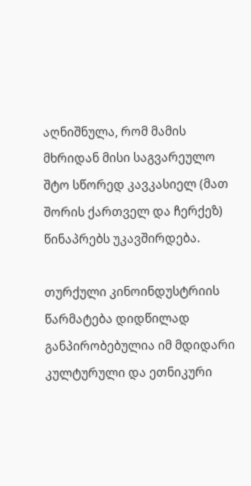აღნიშნულა, რომ მამის მხრიდან მისი საგვარეულო შტო სწორედ კავკასიელ (მათ შორის ქართველ და ჩერქეზ) წინაპრებს უკავშირდება.

თურქული კინოინდუსტრიის წარმატება დიდწილად განპირობებულია იმ მდიდარი კულტურული და ეთნიკური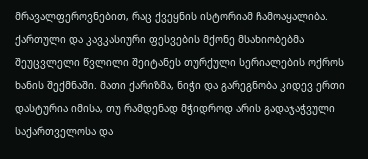მრავალფეროვნებით, რაც ქვეყნის ისტორიამ ჩამოაყალიბა. ქართული და კავკასიური ფესვების მქონე მსახიობებმა შეუცვლელი წვლილი შეიტანეს თურქული სერიალების ოქროს ხანის შექმნაში. მათი ქარიზმა, ნიჭი და გარეგნობა კიდევ ერთი დასტურია იმისა, თუ რამდენად მჭიდროდ არის გადაჯაჭვული საქართველოსა და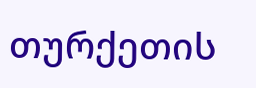თურქეთის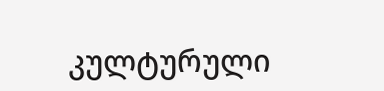კულტურული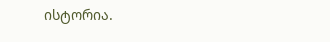ისტორია.